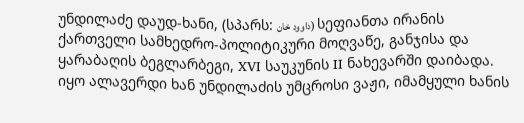უნდილაძე დაუდ-ხანი, (სპარს: داوود خان) სეფიანთა ირანის ქართველი სამხედრო-პოლიტიკური მოღვაწე, განჯისა და ყარაბაღის ბეგლარბეგი, XVI საუკუნის II ნახევარში დაიბადა.
იყო ალავერდი ხან უნდილაძის უმცროსი ვაჟი, იმამყული ხანის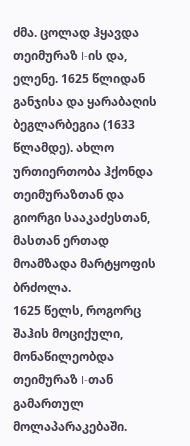ძმა. ცოლად ჰყავდა თეიმურაზ I-ის და, ელენე. 1625 წლიდან განჯისა და ყარაბაღის ბეგლარბეგია (1633 წლამდე). ახლო ურთიერთობა ჰქონდა თეიმურაზთან და გიორგი სააკაძესთან, მასთან ერთად მოამზადა მარტყოფის ბრძოლა.
1625 წელს, როგორც შაჰის მოციქული, მონაწილეობდა თეიმურაზ I-თან გამართულ მოლაპარაკებაში.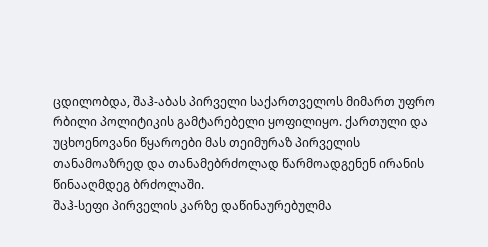ცდილობდა, შაჰ-აბას პირველი საქართველოს მიმართ უფრო რბილი პოლიტიკის გამტარებელი ყოფილიყო. ქართული და უცხოენოვანი წყაროები მას თეიმურაზ პირველის თანამოაზრედ და თანამებრძოლად წარმოადგენენ ირანის წინააღმდეგ ბრძოლაში.
შაჰ-სეფი პირველის კარზე დაწინაურებულმა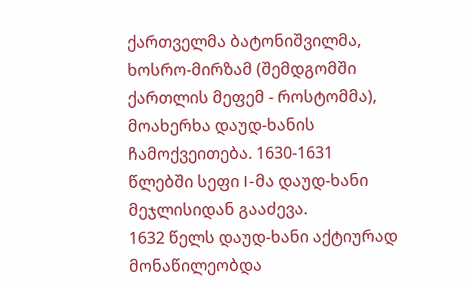ქართველმა ბატონიშვილმა, ხოსრო-მირზამ (შემდგომში ქართლის მეფემ - როსტომმა), მოახერხა დაუდ-ხანის ჩამოქვეითება. 1630-1631 წლებში სეფი I-მა დაუდ-ხანი მეჯლისიდან გააძევა.
1632 წელს დაუდ-ხანი აქტიურად მონაწილეობდა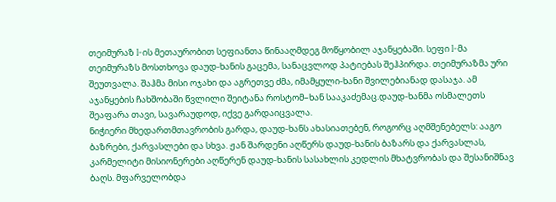თეიმურაზ I-ის მეთაურობით სეფიანთა წინააღმდეგ მოწყობილ აჯანყებაში. სეფი I-მა თეიმურაზს მოსთხოვა დაუდ-ხანის გაცემა, სანაცვლოდ პატიებას შეჰპირდა. თეიმურაზმა ური შეუთვალა. შაჰმა მისი ოჯახი და აგრეთვე ძმა, იმამყული-ხანი შვილებიანად დასაჯა. ამ აჯანყების ჩახშობაში წვლილი შეიტანა როსტომ–ხან სააკაძემაც.დაუდ-ხანმა ოსმალეთს შეაფარა თავი, სავარაუდოდ, იქვე გარდაიცვალა.
ნიჭიერი მხედართმთავრობის გარდა, დაუდ-ხანს ახასიათებენ, როგორც აღმშენებელს: ააგო ბაზრები, ქარვასლები და სხვა. ჟან შარდენი აღწერს დაუდ-ხანის ბაზარს და ქარვასლას, კარმელიტი მისიონერები აღწერენ დაუდ-ხანის სასახლის კედლის მხატვრობას და შესანიშნავ ბაღს. მფარველობდა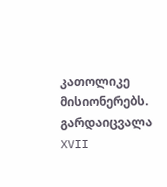კათოლიკე მისიონერებს.
გარდაიცვალა XVII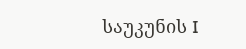საუკუნის I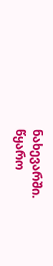ნახევარში.
წყარო